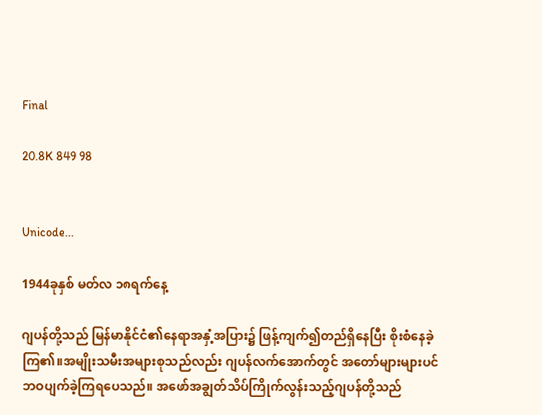Final

20.8K 849 98


Unicode...

1944ခုနှစ် မတ်လ ၁၈ရက်နေ့

ဂျပန်တို့သည် မြန်မာနိုင်ငံ၏နေရာအနှံ့အပြား၌ ဖြန့်ကျက်၍တည်ရှိနေပြီး စိုးစံနေခဲ့ကြ၏။အမျိုးသမီးအများစုသည်လည်း ဂျပန်လက်အောက်တွင် အတော်များများပင် ဘဝပျက်ခဲ့ကြရပေသည်။ အဖော်အချွတ်သိပ်ကြိုက်လွန်းသည့်ဂျပန်တို့သည်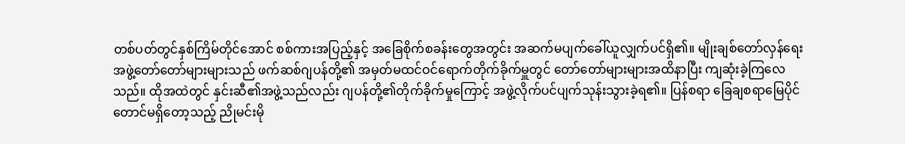တစ်ပတ်တွင်နှစ်ကြိမ်တိုင်အောင် စစ်ကားအပြည့်နှင့် အခြေစိုက်စခန်းတွေအတွင်း အဆက်မပျက်ခေါ်ယူလျှက်ပင်ရှိ၏။ မျိုးချစ်တော်လှန်ရေးအဖွဲ့တော်တော်များများသည် ဖက်ဆစ်ဂျပန်တို့၏ အမှတ်မထင်ဝင်ရောက်တိုက်ခိုက်မှူတွင် တော်တော်များများအထိနာပြီး ကျဆုံးခဲ့ကြလေသည်။ ထိုအထဲတွင် နှင်းဆီ၏အဖွဲ့သည်လည်း ဂျပန်တို့၏တိုက်ခိုက်မှုကြောင့် အဖွဲ့လိုက်ပင်ပျက်သုန်းသွားခဲ့ရ၏။ ပြန်စရာ ခြေချစရာမြေပိုင်တောင်မရှိတော့သည့် ညိုမင်းမို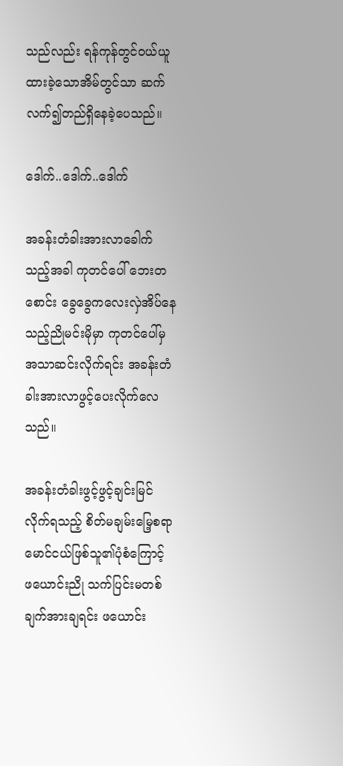သည်လည်း ရန်ကုန်တွင်ဝယ်ယူထားခဲ့သောအိမ်တွင်သာ ဆက်လက်၍တည်ရှိနေခဲ့ပေသည်။

ဒေါက်..ဒေါက်..ဒေါက်

အခန်းတံခါးအားလာခေါက်သည့်အခါ ကုတင်ပေါ် ဘေးတစောင်း ခွေခွေကလေးလှဲအိပ်နေသည့်ညိုမင်းမိုမှာ ကုတင်ပေါ်မှအသာဆင်းလိုက်ရင်း အခန်းတံခါးအားလာဖွင့်ပေးလိုက်လေသည်။

အခန်းတံခါးဖွင့်ဖွင့်ချင်းမြင်လိုက်ရသည့် စိတ်မချမ်းမြေ့စရာမောင်ငယ်ဖြစ်သူ၏ပုံစံကြောင့် ဖယောင်းညို သက်ပြင်းမတစ်ချက်အားချရင်း ဖယောင်း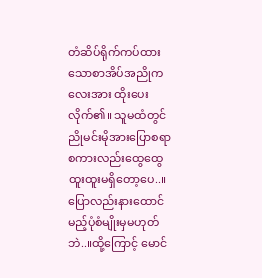တံဆိပ်ရိုက်ကပ်ထားသောစာအိပ်အညိုကလေးအား ထိုးပေးလိုက်၏။ သူမထံတွင် ညိုမင်းမိုအားပြောစရာစကားလည်းထွေထွေထူးထူးမရှိတော့ပေ..။ ပြောလည်းနားထောင်မည့်ပုံစံမျိုးမှမဟုတ်ဘဲ..။ထို့ကြောင့် မောင်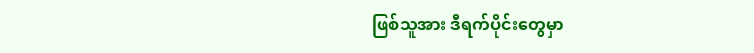ဖြစ်သူအား ဒီရက်ပိုင်းတွေမှာ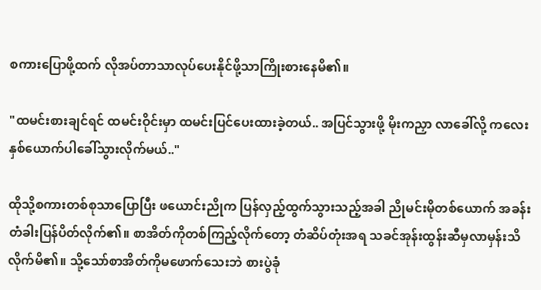စကားပြောဖို့ထက် လိုအပ်တာသာလုပ်ပေးနိုင်ဖို့သာကြိုးစားနေမိ၏။

"ထမင်းစားချင်ရင် ထမင်းဝိုင်းမှာ ထမင်းပြင်ပေးထားခဲ့တယ်.. အပြင်သွားဖို့ မိုးကညှာ လာခေါ်လို့ ကလေးနှစ်ယောက်ပါခေါ်သွားလိုက်မယ်.."

ထိုသို့စကားတစ်စုသာပြောပြီး ဖယောင်းညိုက ပြန်လှည့်ထွက်သွားသည့်အခါ ညိုမင်းမိုတစ်ယောက် အခန်းတံခါးပြန်ပိတ်လိုက်၏။ စာအိတ်ကိုတစ်ကြည့်လိုက်တော့ တံဆိပ်တုံးအရ သခင်အုန်းထွန်းဆီမှလာမှန်းသိလိုက်မိ၏။ သို့သော်စာအိတ်ကိုမဖောက်သေးဘဲ စားပွဲခုံ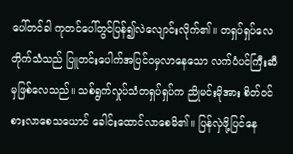ပေါ်တင်ခါ ကုတင်ပေါ်တွင်ပြန်၍လဲလျောင်းလိုက်၏။ တရှပ်ရှပ်လေတိုက်သံသည် ပြူတင်းပေါက်အပြင်ဝမှလာနေသော လက်ပံပင်ကြီးဆီမှဖြစ်လေသည်။ သစ်ရွက်လှုပ်သံတရှပ်ရှပ်က ညိုမင်းမိုအား စိတ်ဝင်စားလာစေသယောင် ခေါင်းထောင်လာစေမိ၏။ ပြန်လှဲဖို့ပြင်နေ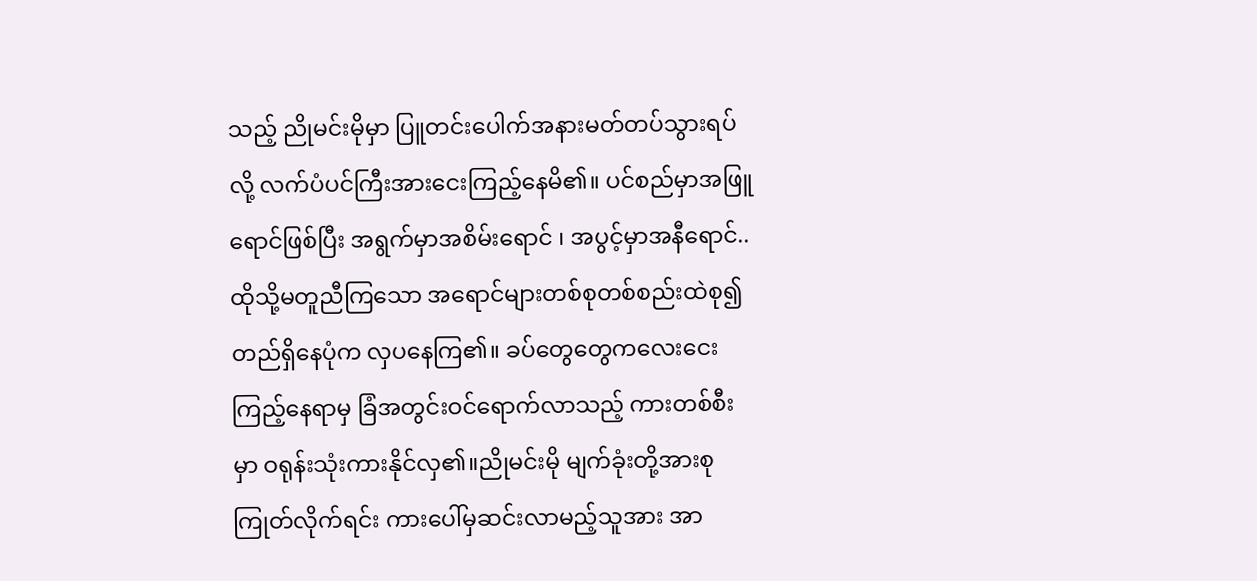သည့် ညိုမင်းမိုမှာ ပြူတင်းပေါက်အနားမတ်တပ်သွားရပ်လို့ လက်ပံပင်ကြီးအားငေးကြည့်နေမိ၏။ ပင်စည်မှာအဖြူရောင်ဖြစ်ပြီး အရွက်မှာအစိမ်းရောင် ၊ အပွင့်မှာအနီရောင်..ထိုသို့မတူညီကြသော အရောင်များတစ်စုတစ်စည်းထဲစု၍တည်ရှိနေပုံက လှပနေကြ၏။ ခပ်တွေတွေကလေးငေးကြည့်နေရာမှ ခြံအတွင်းဝင်ရောက်လာသည့် ကားတစ်စီးမှာ ဝရုန်းသုံးကားနိုင်လှ၏။ညိုမင်းမို မျက်ခုံးတို့အားစုကြုတ်လိုက်ရင်း ကားပေါ်မှဆင်းလာမည့်သူအား အာ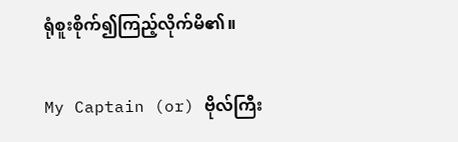ရုံစူးစိုက်၍ကြည့်လိုက်မိ၏။

My Captain (or) ဗိုလ်ကြီး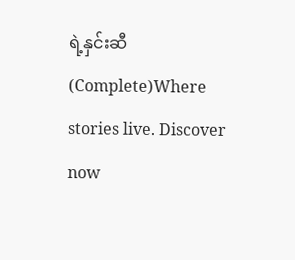ရဲ့နှင်းဆီ(Complete)Where stories live. Discover now